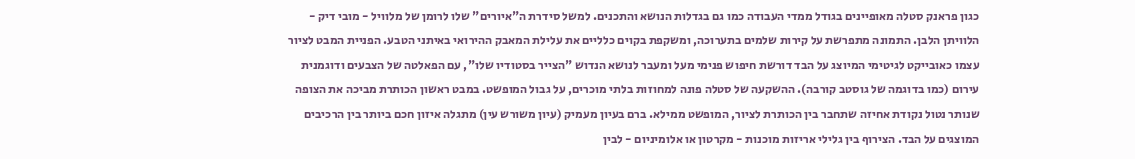כגון פראנק סטלה מאופיינים בגודל ממדי העבודה כמו גם בגדלות הנושא והתכנים. למשל סידרת ה"איורים" שלו לרומן של מלוויל - מובי דיק - הלוויתן הלבן. התמונה מתפרשת על קירות שלמים בתערוכה, ומשקפת בקוים כלליים את עלילת המאבק ההירואי באיתני הטבע. הפניית המבט לציור עצמו כאובייקט לגיטימי המיוצג על הבד דורשת חיפוש פנימי מעל ומעבר לנושא הנדוש "הצייר בסטודיו שלו", עם הפאלטה של הצבעים ודוגמנית עירום (כמו בדוגמה של גוסטב קורבה). ההשקעה של סטלה פונה למחוזות בלתי מוכרים, על גבול המופשט. במבט ראשון הכותרת מביכה את הצופה שנותר נטול נקודת אחיזה שתחבר בין הכותרת לציור, המופשט ממילא. ברם בעיון מעמיק (עיון משורש עין) מתגלה איזון חכם ביותר בין הרכיבים המוצגים על הבד. הצירוף בין גלילי אריזות מוכנות - מקרטון או אלומיניום - לבין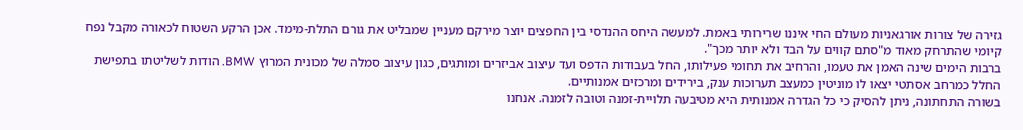גזירה של צורות אורגאניות מעולם החי איננו שרירותי באמת. למעשה היחס ההנדסי בין החפצים יוצר מירקם מעניין שמבליט את גורם התלת-מימד. אכן הרקע השטוח לכאורה מקבל נפח קיומי שהתרחק מאוד מ"סתם קווים על הבד ולא יותר מכך".
ברבות הימים שינה האמן את טעמו, והרחיב את תחומי פעילותו, החל בעבודות הדפס ועד עיצוב אביזרים ומותגים, כגון עיצוב סמלה של מכונית המרוץ BMW. הודות לשליטתו בתפישת החלל כמרחב אסתטי יצאו לו מוניטין כמעצב תערוכות ענק, בירידים ומרכזים אמנותיים.
בשורה התחתונה, ניתן להסיק כי כל הגדרה אמנותית היא מטיבעה תלויית-זמנה וטובה לזמנה. אנחנו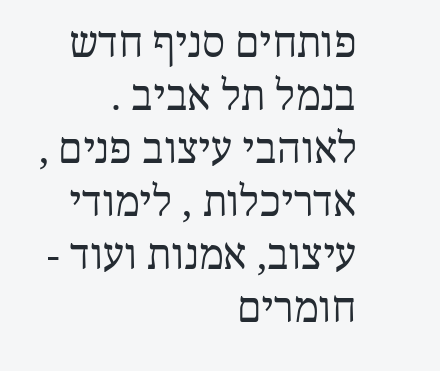פותחים סניף חדש בנמל תל אביב . לאוהבי עיצוב פנים , אדריכלות , לימודי עיצוב, אמנות ועוד - חומרים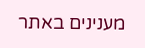מענינים באתר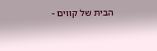הבית של קווים -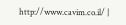http://www.cavim.co.il/ |